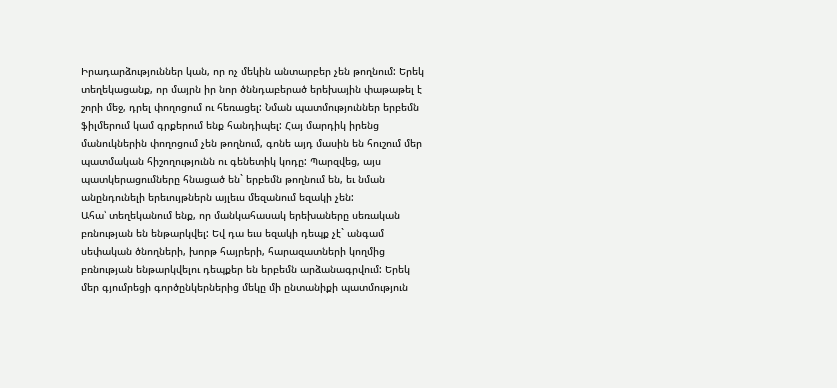Իրադարձություններ կան, որ ոչ մեկին անտարբեր չեն թողնում: Երեկ տեղեկացանք, որ մայրն իր նոր ծննդաբերած երեխային փաթաթել է շորի մեջ, դրել փողոցում ու հեռացել: Նման պատմություններ երբեմն ֆիլմերում կամ գրքերում ենք հանդիպել: Հայ մարդիկ իրենց մանուկներին փողոցում չեն թողնում, գոնե այդ մասին են հուշում մեր պատմական հիշողությունն ու գենետիկ կոդը: Պարզվեց, այս պատկերացումները հնացած են` երբեմն թողնում են, եւ նման անընդունելի երեւույթներն այլեւս մեզանում եզակի չեն:
Ահա՝ տեղեկանում ենք, որ մանկահասակ երեխաները սեռական բռնության են ենթարկվել: Եվ դա եւս եզակի դեպք չէ` անգամ սեփական ծնողների, խորթ հայրերի, հարազատների կողմից բռնության ենթարկվելու դեպքեր են երբեմն արձանագրվում: Երեկ մեր գյումրեցի գործընկերներից մեկը մի ընտանիքի պատմություն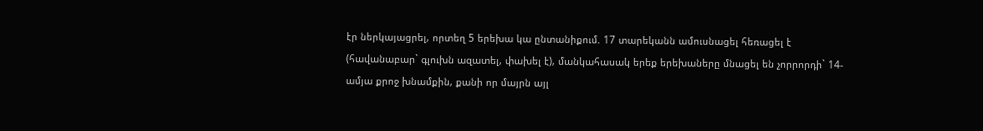էր ներկայացրել, որտեղ 5 երեխա կա ընտանիքում. 17 տարեկանն ամուսնացել հեռացել է (հավանաբար` գլուխն ազատել, փախել է), մանկահասակ երեք երեխաները մնացել են չորրորդի` 14-ամյա քրոջ խնամքին, քանի որ մայրն այլ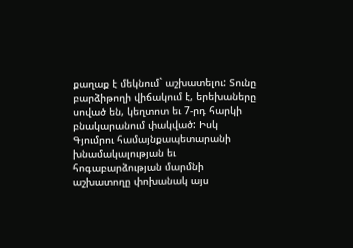քաղաք է մեկնում` աշխատելու: Տունը բարձիթողի վիճակում է, երեխաները սոված են, կեղտոտ եւ 7-րդ հարկի բնակարանում փակված: Իսկ Գյումրու համայնքապետարանի խնամակալության եւ հոգաբարձության մարմնի աշխատողը փոխանակ այս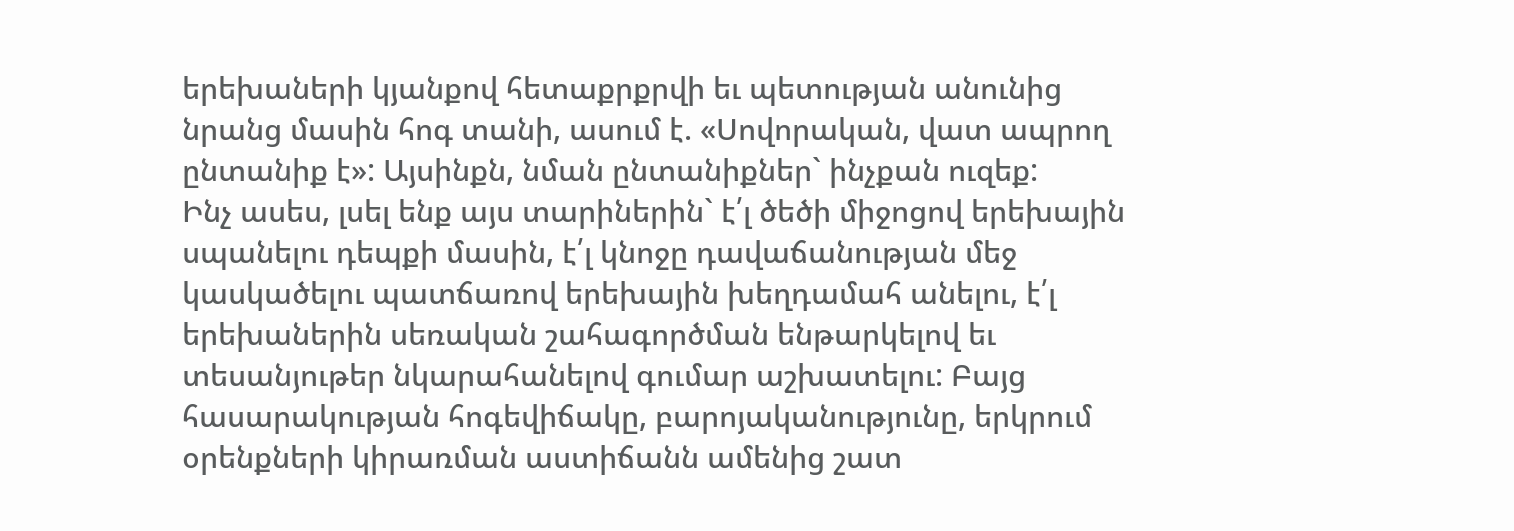երեխաների կյանքով հետաքրքրվի եւ պետության անունից նրանց մասին հոգ տանի, ասում է. «Սովորական, վատ ապրող ընտանիք է»: Այսինքն, նման ընտանիքներ` ինչքան ուզեք:
Ինչ ասես, լսել ենք այս տարիներին` է՛լ ծեծի միջոցով երեխային սպանելու դեպքի մասին, է՛լ կնոջը դավաճանության մեջ կասկածելու պատճառով երեխային խեղդամահ անելու, է՛լ երեխաներին սեռական շահագործման ենթարկելով եւ տեսանյութեր նկարահանելով գումար աշխատելու: Բայց հասարակության հոգեվիճակը, բարոյականությունը, երկրում օրենքների կիրառման աստիճանն ամենից շատ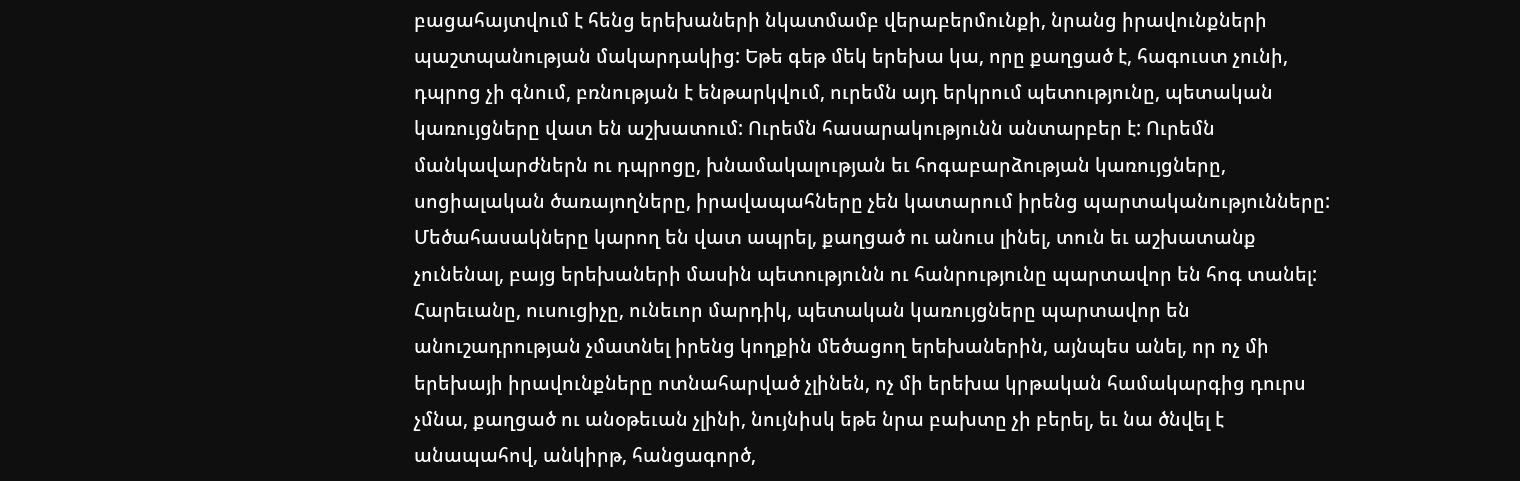բացահայտվում է հենց երեխաների նկատմամբ վերաբերմունքի, նրանց իրավունքների պաշտպանության մակարդակից: Եթե գեթ մեկ երեխա կա, որը քաղցած է, հագուստ չունի, դպրոց չի գնում, բռնության է ենթարկվում, ուրեմն այդ երկրում պետությունը, պետական կառույցները վատ են աշխատում: Ուրեմն հասարակությունն անտարբեր է: Ուրեմն մանկավարժներն ու դպրոցը, խնամակալության եւ հոգաբարձության կառույցները, սոցիալական ծառայողները, իրավապահները չեն կատարում իրենց պարտականությունները:
Մեծահասակները կարող են վատ ապրել, քաղցած ու անուս լինել, տուն եւ աշխատանք չունենալ, բայց երեխաների մասին պետությունն ու հանրությունը պարտավոր են հոգ տանել: Հարեւանը, ուսուցիչը, ունեւոր մարդիկ, պետական կառույցները պարտավոր են անուշադրության չմատնել իրենց կողքին մեծացող երեխաներին, այնպես անել, որ ոչ մի երեխայի իրավունքները ոտնահարված չլինեն, ոչ մի երեխա կրթական համակարգից դուրս չմնա, քաղցած ու անօթեւան չլինի, նույնիսկ եթե նրա բախտը չի բերել, եւ նա ծնվել է անապահով, անկիրթ, հանցագործ,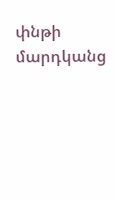փնթի մարդկանց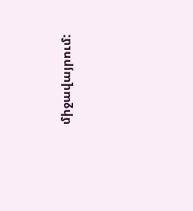միջավայրում: